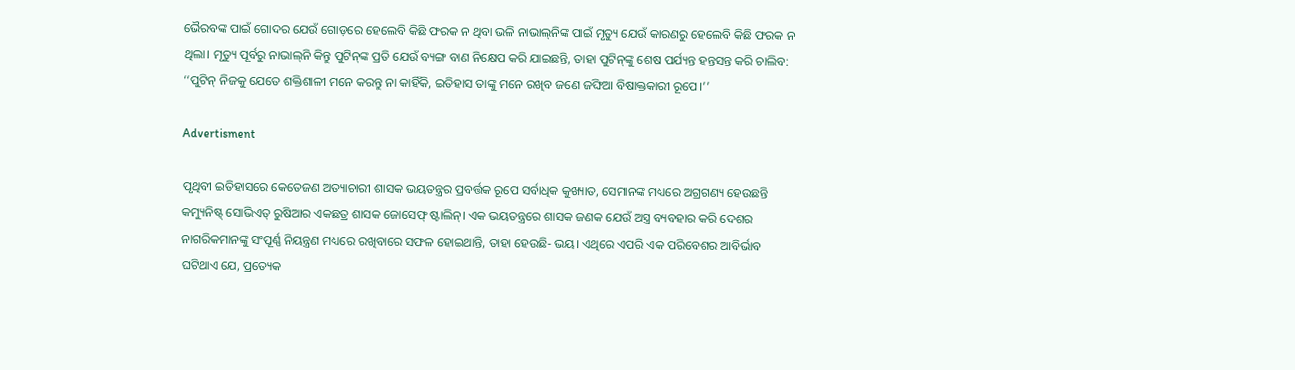ଭୈରବଙ୍କ ପାଇଁ ଗୋଦର ଯେଉଁ ଗୋଡ଼ରେ ହେଲେବି କିଛି ଫରକ ନ ଥିବା ଭଳି ନାଭାଲ୍‌ନିଙ୍କ ପାଇଁ ମୃତ୍ୟୁ ଯେଉଁ କାରଣରୁ ହେଲେବି କିଛି ଫରକ ନ ଥିଲା। ମୃତ୍ୟୁ ପୂର୍ବରୁ ନାଭାଲ୍‌ନି କିନ୍ତୁ ପୁଟିନ୍‌ଙ୍କ ପ୍ରତି ଯେଉଁ ବ୍ୟଙ୍ଗ ବାଣ ନିକ୍ଷେପ କରି ଯାଇଛନ୍ତି, ତାହା ପୁଟିନ୍‌ଙ୍କୁ ଶେଷ ପର୍ଯ୍ୟନ୍ତ ହନ୍ତସନ୍ତ କରି ଚାଲିବ: ‘‘ପୁଟିନ୍ ନିଜକୁ ଯେତେ ଶକ୍ତିଶାଳୀ ମନେ କରନ୍ତୁ ନା କାହିଁକି, ଇତିହାସ ତାଙ୍କୁ ମନେ ରଖିବ ଜଣେ ଜଙ୍ଘିଆ ବିଷାକ୍ତକାରୀ ରୂପେ।’’

Advertisment

ପୃଥିବୀ ଇତିହାସରେ କେତେଜଣ ଅତ୍ୟାଚାରୀ ଶାସକ ଭୟତନ୍ତ୍ରର ପ୍ରବର୍ତ୍ତକ ରୂପେ ସର୍ବାଧିକ କୁଖ୍ୟାତ, ସେମାନଙ୍କ ମଧ୍ୟରେ ଅଗ୍ରଗଣ୍ୟ ହେଉଛନ୍ତି କମ୍ୟୁନିଷ୍ଟ୍ ସୋଭିଏତ୍ ରୁଷିଆର ଏକଛତ୍ର ଶାସକ ଜୋସେଫ୍ ଷ୍ଟାଲିନ୍। ଏକ ଭୟତନ୍ତ୍ରରେ ଶାସକ ଜଣକ ଯେଉଁ ଅସ୍ତ୍ର ବ୍ୟବହାର କରି ଦେଶର ନାଗରିକମାନଙ୍କୁ ସଂପୂର୍ଣ୍ଣ ନିୟନ୍ତ୍ରଣ ମଧ୍ୟରେ ରଖିବାରେ ସଫଳ ହୋଇଥାନ୍ତି, ତାହା ହେଉଛି- ଭୟ। ଏଥିରେ ଏପରି ଏକ ପରିବେଶର ଆବିର୍ଭାବ ଘଟିଥାଏ ଯେ, ପ୍ରତ୍ୟେକ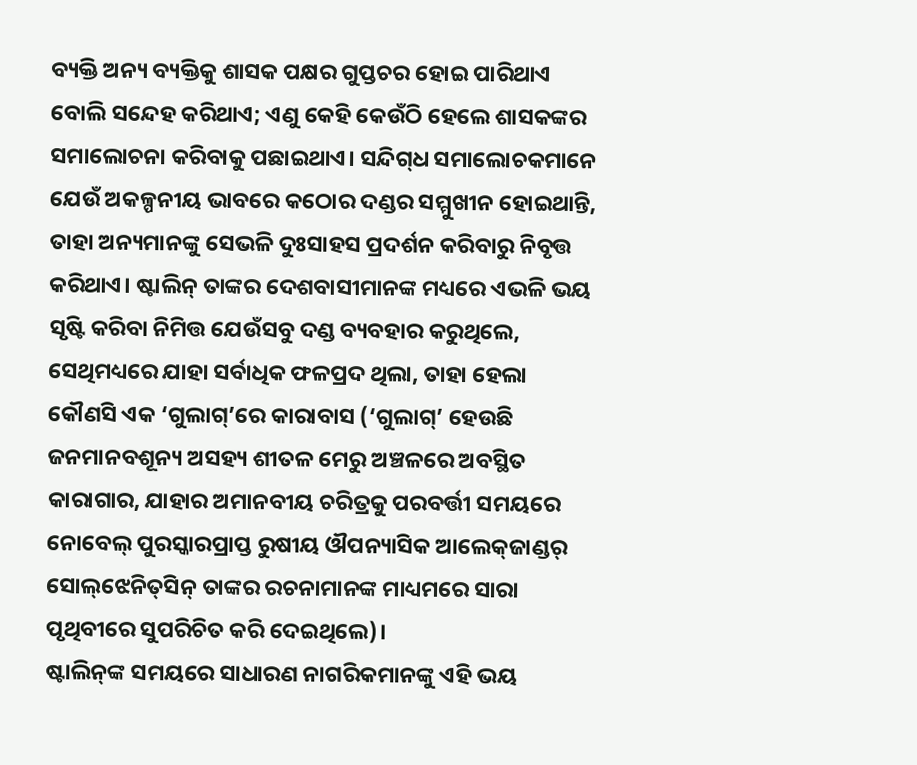ବ୍ୟକ୍ତି ଅନ୍ୟ ବ୍ୟକ୍ତିକୁ ଶାସକ ପକ୍ଷର ଗୁପ୍ତଚର ହୋଇ ପାରିଥାଏ ବୋଲି ସନ୍ଦେହ କରିଥାଏ; ଏଣୁ କେହି କେଉଁଠି ହେଲେ ଶାସକଙ୍କର ସମାଲୋଚନା କରିବାକୁ ପଛାଇଥାଏ। ସନ୍ଦିଗ୍‌ଧ ସମାଲୋଚକମାନେ ଯେଉଁ ଅକଳ୍ପନୀୟ ଭାବରେ କଠୋର ଦଣ୍ଡର ସମ୍ମୁଖୀନ ହୋଇଥାନ୍ତି, ତାହା ଅନ୍ୟମାନଙ୍କୁ ସେଭଳି ଦୁଃସାହସ ପ୍ରଦର୍ଶନ କରିବାରୁ ନିବୃତ୍ତ କରିଥାଏ। ଷ୍ଟାଲିନ୍ ତାଙ୍କର ଦେଶବାସୀମାନଙ୍କ ମଧ୍ୟରେ ଏଭଳି ଭୟ ସୃଷ୍ଟି କରିବା ନିମିତ୍ତ ଯେଉଁସବୁ ଦଣ୍ଡ ବ୍ୟବହାର କରୁଥିଲେ, ସେଥିମଧ୍ୟରେ ଯାହା ସର୍ବାଧିକ ଫଳପ୍ରଦ ଥିଲା, ତାହା ହେଲା କୌଣସି ଏକ ‘ଗୁଲାଗ୍’ରେ କାରାବାସ (‘ଗୁଲାଗ୍’ ହେଉଛି ଜନମାନବଶୂନ୍ୟ ଅସହ୍ୟ ଶୀତଳ ମେରୁ ଅଞ୍ଚଳରେ ଅବସ୍ଥିତ କାରାଗାର, ଯାହାର ଅମାନବୀୟ ଚରିତ୍ରକୁ ପରବର୍ତ୍ତୀ ସମୟରେ ନୋବେଲ୍ ପୁରସ୍କାରପ୍ରାପ୍ତ ରୁଷୀୟ ଔପନ୍ୟାସିକ ଆଲେକ୍‌ଜାଣ୍ଡର୍ ସୋଲ୍‌ଝେନିତ୍‌ସିନ୍ ତାଙ୍କର ରଚନାମାନଙ୍କ ମାଧ୍ୟମରେ ସାରା ପୃଥିବୀରେ ସୁପରିଚିତ କରି ଦେଇଥିଲେ)।
ଷ୍ଟାଲିନ୍‌ଙ୍କ ସମୟରେ ସାଧାରଣ ନାଗରିକମାନଙ୍କୁ ଏହି ଭୟ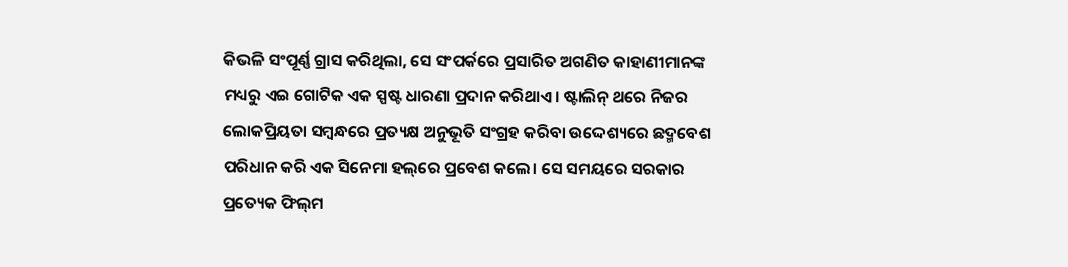କିଭଳି ସଂପୂର୍ଣ୍ଣ ଗ୍ରାସ କରିଥିଲା, ସେ ସଂପର୍କରେ ପ୍ରସାରିତ ଅଗଣିତ କାହାଣୀମାନଙ୍କ ମଧ୍ୟରୁ ଏଇ ଗୋଟିକ ଏକ ସ୍ପଷ୍ଟ ଧାରଣା ପ୍ରଦାନ କରିଥାଏ। ଷ୍ଟାଲିନ୍ ଥରେ ନିଜର ଲୋକପ୍ରିୟତା ସମ୍ବନ୍ଧରେ ପ୍ରତ୍ୟକ୍ଷ ଅନୁଭୂତି ସଂଗ୍ରହ କରିବା ଉଦ୍ଦେଶ୍ୟରେ ଛଦ୍ମବେଶ ପରିଧାନ କରି ଏକ ସିନେମା ହଲ୍‌ରେ ପ୍ରବେଶ କଲେ। ସେ ସମୟରେ ସରକାର ପ୍ରତ୍ୟେକ ଫିଲ୍‌ମ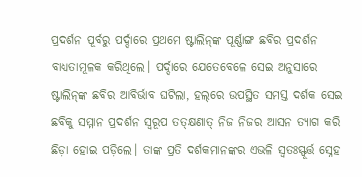ପ୍ରଦର୍ଶନ ପୂର୍ବରୁ ପର୍ଦ୍ଦାରେ ପ୍ରଥମେ ଷ୍ଟାଲିନ୍‌ଙ୍କ ପୂର୍ଣ୍ଣାଙ୍ଗ ଛବିର ପ୍ରଦର୍ଶନ ବାଧ୍ୟତାମୂଳକ କରିଥିଲେ। ପର୍ଦ୍ଦାରେ ଯେତେବେଳେ ସେଇ ଅନୁସାରେ ଷ୍ଟାଲିନ୍‌ଙ୍କ ଛବିର ଆବିର୍ଭାବ ଘଟିଲା, ହଲ୍‌ରେ ଉପସ୍ଥିତ ସମସ୍ତ ଦର୍ଶକ ସେଇ ଛବିକୁ ସମ୍ମାନ ପ୍ରଦର୍ଶନ ସ୍ବରୂପ ତତ୍‌କ୍ଷଣାତ୍‌ ନିଜ ନିଜର ଆସନ ତ୍ୟାଗ କରି ଛିଡ଼ା ହୋଇ ପଡ଼ିଲେ। ତାଙ୍କ ପ୍ରତି ଦର୍ଶକମାନଙ୍କର ଏଭଳି ସ୍ବତଃସ୍ଫୂର୍ତ୍ତ ସ୍ନେହ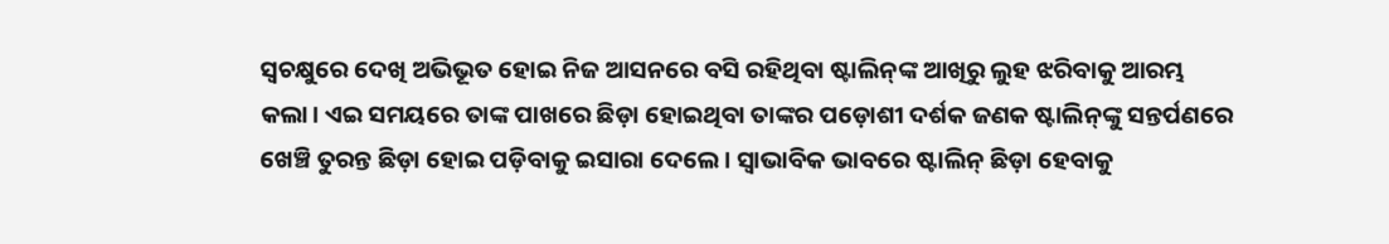ସ୍ବଚକ୍ଷୁରେ ଦେଖି ଅଭିଭୂତ ହୋଇ ନିଜ ଆସନରେ ବସି ରହିଥିବା ‌ଷ୍ଟାଲିନ୍‌ଙ୍କ ଆଖିରୁ ଲୁହ ଝରିବାକୁ ଆରମ୍ଭ କଲା। ଏଇ ସମୟରେ ତାଙ୍କ ପାଖରେ ଛିଡ଼ା ହୋଇଥିବା ତାଙ୍କର ପଡ଼ୋଶୀ ଦର୍ଶକ ଜଣକ ଷ୍ଟାଲିନ୍‌ଙ୍କୁ ସନ୍ତର୍ପଣରେ ଖେଞ୍ଚି ତୁରନ୍ତ ଛିଡ଼ା ହୋଇ ପଡ଼ିବାକୁ ଇସାରା ଦେଲେ। ସ୍ବାଭାବିକ ଭାବରେ ଷ୍ଟାଲିନ୍ ଛିଡ଼ା ହେବାକୁ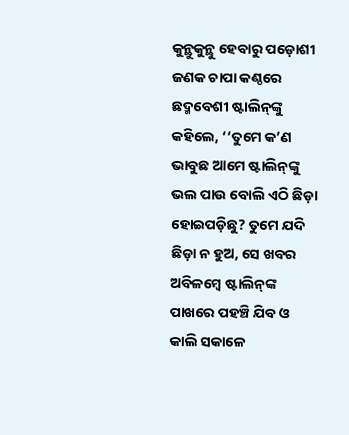କୁନ୍ଥୁକୁନ୍ଥୁ ହେବାରୁ ପଡ଼ୋଶୀ ଜଣକ ଚାପା କଣ୍ଠରେ ଛଦ୍ମବେଶୀ ଷ୍ଟାଲିନ୍‌ଙ୍କୁ କହିଲେ, ‘‘ତୁମେ କ’ଣ ଭାବୁଛ ଆମେ ଷ୍ଟାଲିନ୍‌ଙ୍କୁ ଭଲ ପାଉ ବୋଲି ଏଠି ଛିଡ଼ା ହୋଇପଡ଼ିଛୁ? ତୁମେ ଯଦି ଛିଡ଼ା ନ ହୁଅ, ସେ ଖବର ଅବିଳମ୍ବେ ଷ୍ଟାଲିନ୍‌ଙ୍କ ପାଖରେ ପହଞ୍ଚି ଯିବ ଓ କାଲି ସକାଳେ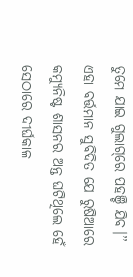ତୁମେ ଯାଇ ଗୁଲାଗ୍‌ରେ ପହଞ୍ଚି ଯିବ।’’
ଏହା ବର୍ତ୍ତମାନ ସୁବିଦିତ ଯେ ରୁଷିଆରେ କମ୍ୟୁନିଷ୍ଟ ଶାସନର ଅନ୍ତ ଘଟିଥିଲେ ହେଁ ସେଠାରେ ଦୀର୍ଘକାଳ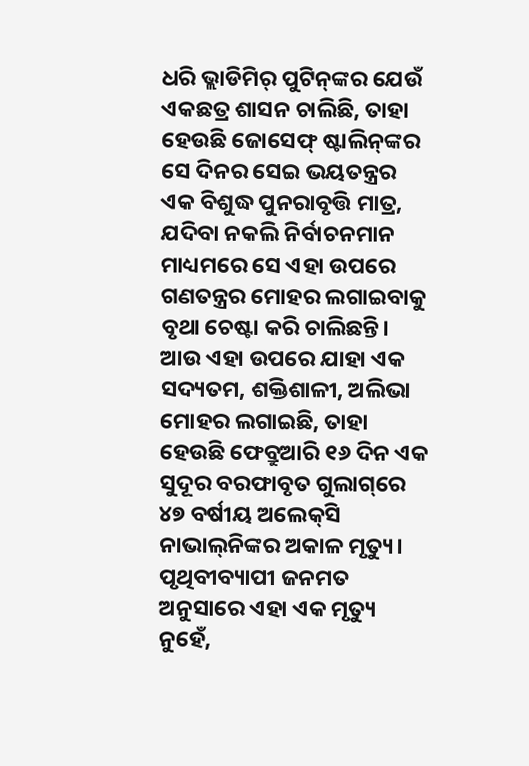ଧରି ଭ୍ଲାଡିମିର୍ ପୁଟିନ୍‌ଙ୍କର ଯେଉଁ ଏକଛତ୍ର ଶାସନ ଚାଲିଛି, ତାହା ହେଉଛି ଜୋସେଫ୍ ଷ୍ଟାଲିନ୍‌ଙ୍କର ସେ ଦିନର ସେଇ ଭୟତନ୍ତ୍ରର ଏକ ବିଶୁଦ୍ଧ ପୁନରାବୃତ୍ତି ମାତ୍ର, ଯଦିବା ନକଲି ନିର୍ବାଚନମାନ ମାଧ୍ୟମରେ ସେ ଏହା ଉପରେ ଗଣତନ୍ତ୍ରର ମୋହର ଲଗାଇବାକୁ ବୃଥା ଚେଷ୍ଟା କରି ଚାଲିଛନ୍ତି। ଆଉ ଏହା ଉପରେ ଯାହା ଏକ ସଦ୍ୟତମ, ଶକ୍ତିଶାଳୀ, ଅଲିଭା ମୋହର ଲଗାଇଛି, ତାହା ହେଉଛି ଫେବ୍ରୁଆରି ୧୬ ଦିନ ଏକ ସୁଦୂର ବରଫାବୃତ ଗୁଲାଗ୍‌ରେ ୪୭ ବର୍ଷୀୟ ଅଲେକ୍‌ସି ନାଭାଲ୍‌ନିଙ୍କର ଅକାଳ ମୃତ୍ୟୁ। ପୃଥିବୀବ୍ୟାପୀ ଜନମତ ଅନୁସାରେ ଏହା ଏକ ମୃତ୍ୟୁ ନୁହେଁ,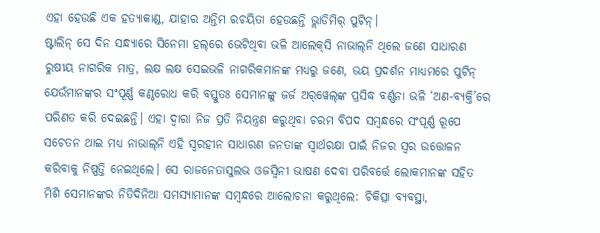ଏହା ହେଉଛି ଏକ ହତ୍ୟାକାଣ୍ଡ, ଯାହାର ଅନ୍ତିମ ରଚୟିତା ହେଉଛନ୍ତି ଭ୍ଲାଡିମିର୍ ପୁଟିନ୍।
ଷ୍ଟାଲିନ୍ ସେ ଦିନ ସନ୍ଧ୍ୟାରେ ସିନେମା ହଲ‌୍‌ରେ ଭେଟିଥିବା ଭଳି ଆଲେକ୍‌ସି ନାଭାଲ୍‌ନି ଥିଲେ ଜଣେ ସାଧାରଣ ରୁଷୀୟ ନାଗରିକ ମାତ୍ର, ଲକ୍ଷ ଲକ୍ଷ ସେଇଭଳି ନାଗରିକମାନଙ୍କ ମଧ୍ୟରୁ ଜଣେ, ଭୟ ପ୍ରଦର୍ଶନ ମାଧ୍ୟମରେ ପୁଟିନ୍ ଯେଉଁମାନଙ୍କର ସଂପୂର୍ଣ୍ଣ କଣ୍ଠରୋଧ କରି ବସ୍ତୁତଃ ସେମାନଙ୍କୁ ଜର୍ଜ ଅର୍‌ୱେଲ୍‌ଙ୍କ ପ୍ରସିଦ୍ଧ ବର୍ଣ୍ଣନା ଭଳି ‘ଅଣ-ବ୍ୟକ୍ତି’ରେ ପରିଣତ କରି ଦେଇଛନ୍ତି। ଏହା ଦ୍ବାରା ନିଜ ପ୍ରତି ନିୟନ୍ତ୍ରଣ କରୁଥିବା ଚରମ ବିପଦ ସମ୍ବନ୍ଧରେ ସଂପୂର୍ଣ୍ଣ ରୂପେ ସଚେତନ ଥାଇ ମଧ୍ୟ ନାଭାଲ୍‌ନି ଏହି ସ୍ବରହୀନ ସାଧାରଣ ଜନତାଙ୍କ ସ୍ବାର୍ଥରକ୍ଷା ପାଇଁ ନିଜର ସ୍ବର ଉତ୍ତୋଳନ କରିବାକୁ ନିଷ୍ପତ୍ତି ନେଇଥିଲେ। ସେ ରାଜନେତାସୁଲଭ ଓଜସ୍ବିନୀ ଭାଷଣ ଦେବା ପରିବର୍ତ୍ତେ ଲୋକମାନଙ୍କ ସହିତ ମିଶି ସେମାନଙ୍କର ନିତିଦିନିଆ ସମସ୍ୟାମାନଙ୍କ ସମ୍ବନ୍ଧରେ ଆଲୋଚନା କରୁଥିଲେ: ଚିକିତ୍ସା ବ୍ୟବସ୍ଥା,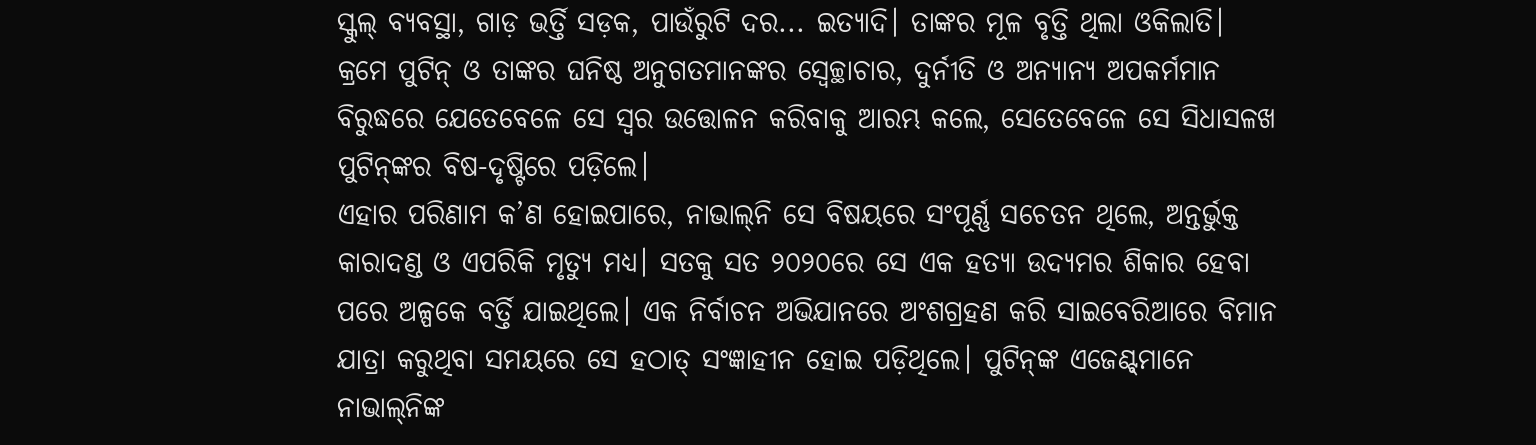ସ୍କୁଲ୍ ବ୍ୟବସ୍ଥା, ଗାଡ଼ ଭର୍ତ୍ତି ସଡ଼କ, ପାଉଁରୁଟି ଦର... ଇତ୍ୟାଦି। ତାଙ୍କର ମୂଳ ବୃତ୍ତି ଥିଲା ଓକିଲାତି। କ୍ରମେ ପୁଟିନ୍ ଓ ତାଙ୍କର ଘନିଷ୍ଠ ଅନୁଗତମାନଙ୍କର ସ୍ବେଚ୍ଛାଚାର, ଦୁର୍ନୀତି ଓ ଅନ୍ୟାନ୍ୟ ଅପକର୍ମମାନ ବିରୁଦ୍ଧରେ ଯେତେବେଳେ ସେ ସ୍ବର ଉତ୍ତୋଳନ କରିବାକୁ ଆରମ୍ଭ କଲେ, ସେତେବେଳେ ସେ ସିଧାସଳଖ ପୁଟିନ୍‌ଙ୍କର ବିଷ-ଦୃଷ୍ଟିରେ ପଡ଼ିଲେ।
ଏହାର ପରିଣାମ କ’ଣ ହୋଇପାରେ, ନାଭାଲ୍‌ନି ସେ ବିଷୟରେ ସଂପୂର୍ଣ୍ଣ ସଚେତନ ଥିଲେ, ଅନ୍ତର୍ଭୁକ୍ତ କାରାଦଣ୍ଡ ଓ ଏପରିକି ମୃତ୍ୟୁ ମଧ୍ୟ। ସତକୁ ସତ ୨୦୨୦ରେ ସେ ଏକ ହତ୍ୟା ଉଦ୍ୟମର ଶିକାର ହେବା ପରେ ଅଳ୍ପକେ ବର୍ତ୍ତି ଯାଇଥିଲେ। ଏକ ନିର୍ବାଚନ ଅଭିଯାନରେ ଅଂଶଗ୍ରହଣ କରି ସାଇବେରିଆରେ ବିମାନ ଯାତ୍ରା କରୁଥିବା ସମୟରେ ସେ ହଠାତ୍ ସଂଜ୍ଞାହୀନ ହୋଇ ପଡ଼ିଥିଲେ। ପୁଟିନ୍‌ଙ୍କ ଏଜେଣ୍ଟ୍‌ମାନେ ନାଭାଲ୍‌ନିଙ୍କ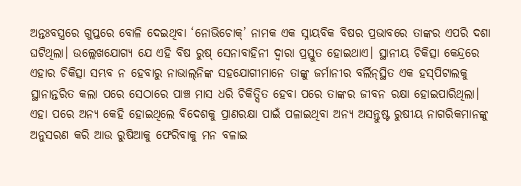ଅନ୍ତଃବସ୍ତ୍ରରେ ଗୁପ୍ତରେ ବୋଳି ଦେଇଥିବା ‘ନୋଭିଚୋକ୍’ ନାମକ ଏକ ସ୍ନାୟବିକ ବିଷର ପ୍ରଭାବରେ ତାଙ୍କର ଏପରି ଦଶା ଘଟିଥିଲା। ଉଲ୍ଲେଖଯୋଗ୍ୟ ଯେ ଏହି ବିଷ ରୁଷ୍ ସେନାବାହିନୀ ଦ୍ବାରା ପ୍ରସ୍ତୁତ ହୋଇଥାଏ। ସ୍ଥାନୀୟ ଚିକିତ୍ସା କେନ୍ଦ୍ରରେ ଏହାର ଚିକିତ୍ସା ସମ୍ଭବ ନ ହେବାରୁ ନାଭାଲ୍‌ନିଙ୍କ ସହଯୋଗୀମାନେ ତାଙ୍କୁ ଜର୍ମାନୀର ବର୍ଲିନ୍‌ସ୍ଥିତ ଏକ ହସ୍‌ପିଟାଲକୁ ସ୍ଥାନାନ୍ତରିତ କଲା ପରେ ସେଠାରେ ପାଞ୍ଚ ମାସ ଧରି ଚିକିତ୍ସିତ ହେବା ପରେ ତାଙ୍କର ଜୀବନ ରକ୍ଷା ହୋଇପାରିଥିଲା।
ଏହା ପରେ ଅନ୍ୟ କେହି ହୋଇଥିଲେ ବିଦେଶକୁ ପ୍ରାଣରକ୍ଷା ପାଇଁ ପଳାଇଥିବା ଅନ୍ୟ ଅସନ୍ତୁଷ୍ଟ ରୁଷୀୟ ନାଗରିକମାନଙ୍କୁ ଅନୁସରଣ କରି ଆଉ ରୁଷିଆକୁ ଫେରିବାକୁ ମନ ବଳାଇ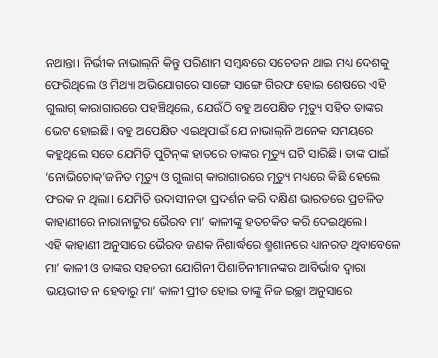ନଥାନ୍ତା। ନିର୍ଭୀକ ନାଭାଲ୍‌ନି କିନ୍ତୁ ପରିଣାମ ସମ୍ବନ୍ଧରେ ସଚେତନ ଥାଇ ମଧ୍ୟ ଦେଶକୁ ଫେରିଥିଲେ ଓ ମିଥ୍ୟା ଅଭିଯୋଗରେ ସାଙ୍ଗେ ସାଙ୍ଗେ ଗିରଫ ହୋଇ ଶେଷରେ ଏହି ଗୁଲାଗ୍‌ କାରାଗାରରେ ପହଞ୍ଚିଥିଲେ, ଯେଉଁଠି ବହୁ ଅପେକ୍ଷିତ ମୃତ୍ୟୁ ସହିତ ତାଙ୍କର ଭେଟ ହୋଇଛି। ବହୁ ଅପେକ୍ଷିତ ଏଇଥିପାଇଁ ଯେ ନାଭାଲ୍‌ନି ଅନେକ ସମୟରେ କହୁଥିଲେ ସତେ ଯେମିତି ପୁଟିନ୍‌ଙ୍କ ହାତରେ ତାଙ୍କର ମୃତ୍ୟୁ ଘଟି ସାରିଛି। ତାଙ୍କ ପାଇଁ ‘ନୋଭିଚୋକ୍’ଜନିତ ମୃତ୍ୟୁ ଓ ଗୁଲାଗ୍‌ କାରାଗାରରେ ମୃତ୍ୟୁ ମଧ୍ୟରେ କିଛି ହେଲେ ଫରକ ନ ଥିଲା। ଯେମିତି ଉଦାସୀନତା ପ୍ରଦର୍ଶନ କରି ଦକ୍ଷିଣ ଭାରତରେ ପ୍ରଚଳିତ କାହାଣୀରେ ନାରାନାଟ୍ଟୁର ଭୈରବ ମା’ କାଳୀଙ୍କୁ ହତଚକିତ କରି ଦେଇଥିଲେ।
ଏହି କାହାଣୀ ଅନୁସାରେ ଭୈରବ ଜଣକ ନିଶାର୍ଦ୍ଧରେ ଶ୍ମଶାନରେ ଧ୍ୟାନରତ ଥିବାବେଳେ ମା’ କାଳୀ ଓ ତାଙ୍କର ସହଚରୀ ଯୋଗିନୀ ପିଶାଚିନୀମାନଙ୍କର ଆବିର୍ଭାବ ଦ୍ବାରା ଭୟଭୀତ ନ ହେବାରୁ ମା’ କାଳୀ ପ୍ରୀତ ହୋଇ ତାଙ୍କୁ ନିଜ ଇଚ୍ଛା ଅନୁସାରେ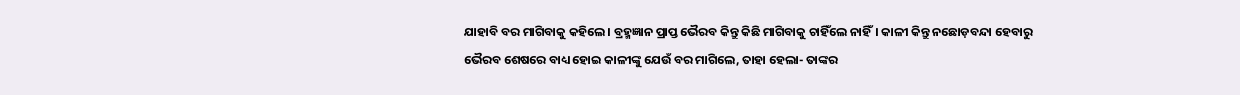ଯାହାବି ବର ମାଗିବାକୁ କହିଲେ। ବ୍ରହ୍ମଜ୍ଞାନ ପ୍ରାପ୍ତ ଭୈରବ କିନ୍ତୁ କିଛି ମାଗିବାକୁ ଚାହିଁଲେ ନାହିଁ। କାଳୀ କିନ୍ତୁ ନଛୋଡ଼ବନ୍ଦା ହେବାରୁ ଭୈରବ ଶେଷରେ ବାଧ୍ୟ ହୋଇ କାଳୀଙ୍କୁ ଯେଉଁ ବର ମାଗିଲେ, ତାହା ହେଲା- ତାଙ୍କର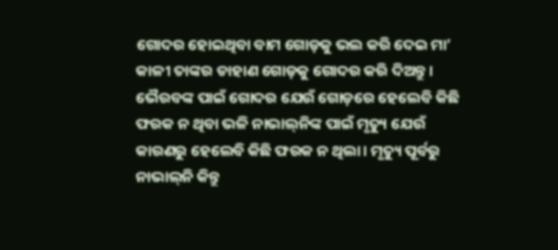ଗୋଦର ହୋଇଥିବା ବାମ ଗୋଡ଼କୁ ଭଲ କରି ଦେଇ ମା’ କାଳୀ ତାଙ୍କର ଡାହାଣ ଗୋଡ଼କୁ ଗୋଦର କରି ଦିଅନ୍ତୁ। ଭୈରବଙ୍କ ପାଇଁ ଗୋଦର ଯେଉଁ ଗୋଡ଼ରେ ହେଲେବି କିଛି ଫରକ ନ ଥିବା ଭଳି ନାଭାଲ୍‌ନିଙ୍କ ପାଇଁ ମୃତ୍ୟୁ ଯେଉଁ କାରଣରୁ ହେଲେବି କିଛି ଫରକ ନ ଥିଲା। ମୃତ୍ୟୁ ପୂର୍ବରୁ ନାଭାଲ୍‌ନି କିନ୍ତୁ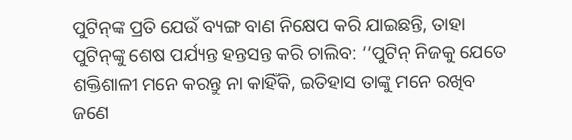ପୁଟିନ୍‌ଙ୍କ ପ୍ରତି ଯେଉଁ ବ୍ୟଙ୍ଗ ବାଣ ନିକ୍ଷେପ କରି ଯାଇଛନ୍ତି, ତାହା ପୁଟିନ୍‌ଙ୍କୁ ଶେଷ ପର୍ଯ୍ୟନ୍ତ ହନ୍ତସନ୍ତ କରି ଚାଲିବ: ‘‘ପୁଟିନ୍ ନିଜକୁ ଯେତେ ଶକ୍ତିଶାଳୀ ମନେ କରନ୍ତୁ ନା କାହିଁକି, ଇତିହାସ ତାଙ୍କୁ ମନେ ରଖିବ ଜଣେ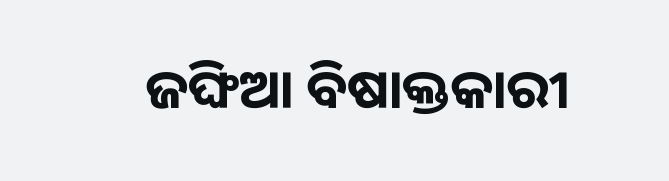ଜଙ୍ଘିଆ ବିଷାକ୍ତକାରୀ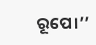ରୂପେ।’’